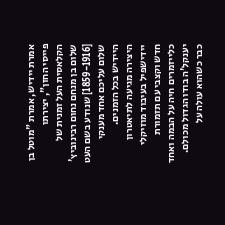אמרת יידיש, אמרת "מוטל בן פייסי החזן", יצירתו הקלאסית העל זמנית של שלום בן מנחם נחום רבינוביץ' [1859-1916] שנודע בשם העט שלום עליכם אחד מענקי היידיש בכל הזמנים.
היצירה מגיעה לתיאטרון יידישפיל בעיבוד מוזיקלי חדש וקצבי עם תזמורת כלייזמרים חיה על הבמה ואחד יענקל'ה בודו הגדול מכולם. כבר כשהוא עולה על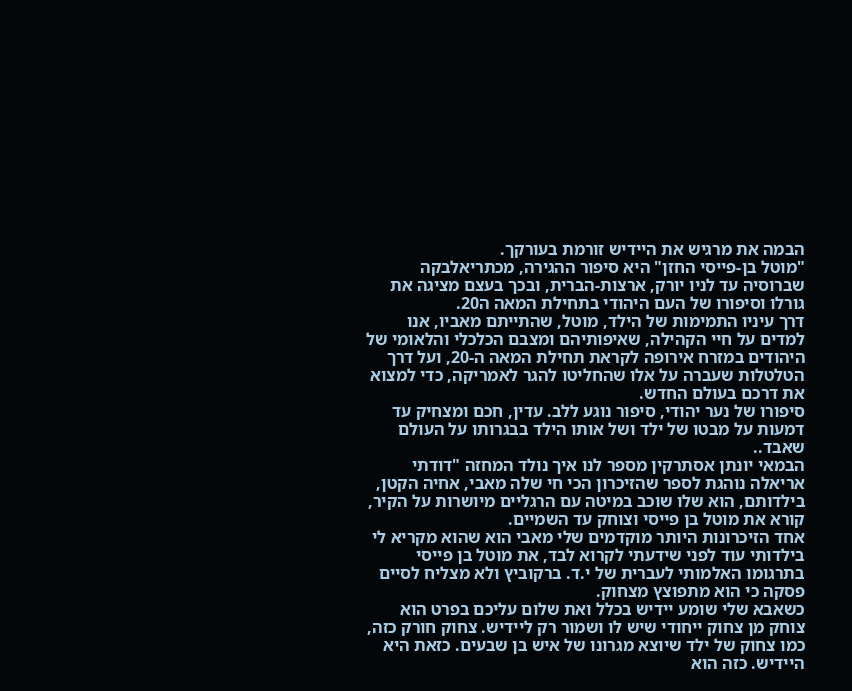הבמה את מרגיש את היידיש זורמת בעורקך.
"מוטל בן-פייסי החזן" היא סיפור ההגירה, מכתריאלבקה שברוסיה עד לניו יורק, ארצות-הברית, ובכך בעצם מציגה את גורלו וסיפורו של העם היהודי בתחילת המאה ה20.
דרך עיניו התמימות של הילד, מוטל, שהתייתם מאביו, אנו למדים על חיי הקהילה, שאיפותיהם ומצבם הכלכלי והלאומי של היהודים במזרח אירופה לקראת תחילת המאה ה-20, ועל דרך הטלטלות שעברה על אלו שהחליטו להגר לאמריקה, כדי למצוא את דרכם בעולם החדש.
סיפורו של נער יהודי, סיפור נוגע ללב. עדין, חכם ומצחיק עד דמעות על מבטו של ילד ושל אותו הילד בבגרותו על העולם שאבד..
הבמאי יונתן אסתרקין מספר לנו איך נולד המחזה "דודתי אריאלה נוהגת לספר שהזיכרון הכי חי שלה מאבי, אחיה הקטן, בילדותם, הוא שלו שוכב במיטה עם הרגליים מיושרות על הקיר, קורא את מוטל בן פייסי וצוחק עד השמיים.
אחד הזיכרונות היותר מוקדמים שלי מאבי הוא שהוא מקריא לי בילדותי עוד לפני שידעתי לקרוא לבד, את מוטל בן פייסי בתרגומו האלמותי לעברית של י.ד. ברקוביץ ולא מצליח לסיים פסקה כי הוא מתפוצץ מצחוק.
כשאבא שלי שומע יידיש בכלל ואת שלום עליכם בפרט הוא צוחק מן צחוק ייחודי שיש לו ושמור רק ליידיש. צחוק חורק כזה, כמו צחוק של ילד שיוצא מגרונו של איש בן שבעים. כזאת היא היידיש. כזה הוא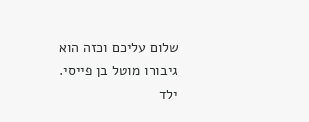שלום עליכם וכזה הוא גיבורו מוטל בן פייסי.
ילד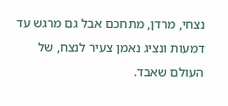נצחי, מרדן, מתחכם אבל גם מרגש עד דמעות ונציג נאמן צעיר לנצח, של העולם שאבד.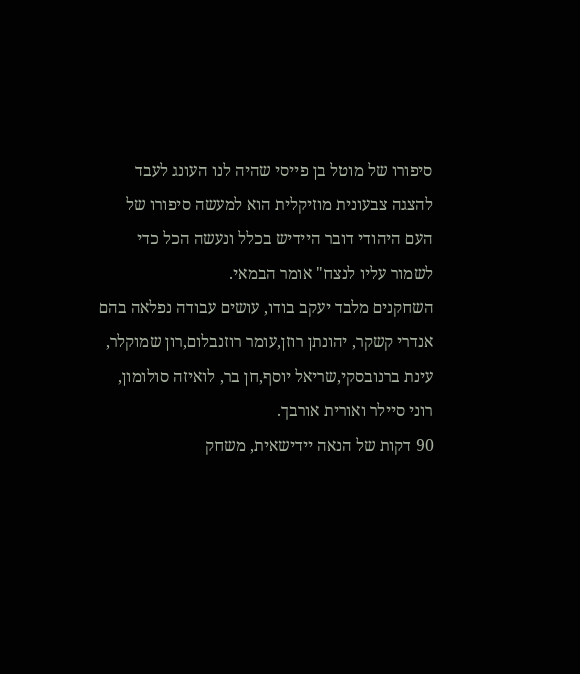סיפורו של מוטל בן פייסי שהיה לנו העונג לעבד להצגה צבעונית מוזיקלית הוא למעשה סיפורו של העם היהודי דובר היידיש בכלל ונעשה הכל כדי לשמור עליו לנצח" אומר הבמאי.
השחקנים מלבד יעקב בודו, עושים עבודה נפלאה בהם אנדרי קשקר, יהונתן רוזן,עומר רוזנבלום,רון שמוקלר, עינת ברנובסקי,שריאל יוסף,חן בר, לואיזה סולומון, רוני סיילר ואורית אורבך.
90 דקות של הנאה יידישאית, משחק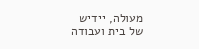מעולה, יידיש של בית ועבודה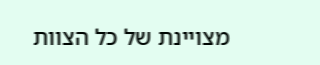מצויינת של כל הצוות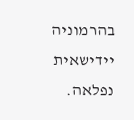בהרמוניה יידישאית נפלאה.